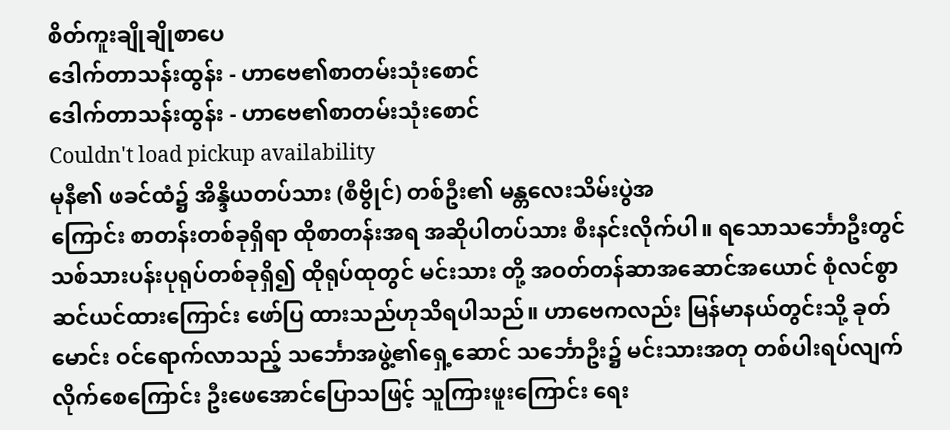စိတ်ကူးချိုချိုစာပေ
ဒေါက်တာသန်းထွန်း - ဟာဗေ၏စာတမ်းသုံးစောင်
ဒေါက်တာသန်းထွန်း - ဟာဗေ၏စာတမ်းသုံးစောင်
Couldn't load pickup availability
မုနီ၏ ဖခင်ထံ၌ အိန္ဒိယတပ်သား (စီဗွိုင်) တစ်ဦး၏ မန္တလေးသိမ်းပွဲအ
ကြောင်း စာတန်းတစ်ခုရှိရာ ထိုစာတန်းအရ အဆိုပါတပ်သား စီးနင်းလိုက်ပါ။ ရသောသင်္ဘောဦးတွင် သစ်သားပန်းပုရုပ်တစ်ခုရှိ၍ ထိုရုပ်ထုတွင် မင်းသား တို့ အဝတ်တန်ဆာအဆောင်အယောင် စုံလင်စွာ ဆင်ယင်ထားကြောင်း ဖော်ပြ ထားသည်ဟုသိရပါသည်။ ဟာဗေကလည်း မြန်မာနယ်တွင်းသို့ ခုတ်မောင်း ဝင်ရောက်လာသည့် သင်္ဘောအဖွဲ့၏ရှေ့ဆောင် သင်္ဘောဦး၌ မင်းသားအတု တစ်ပါးရပ်လျက်လိုက်စေကြောင်း ဦးဖေအောင်ပြောသဖြင့် သူကြားဖူးကြောင်း ရေး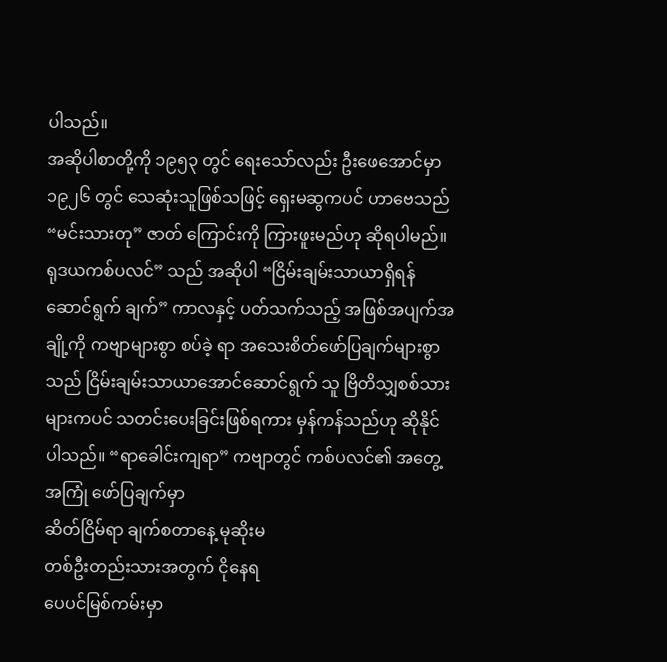ပါသည်။
အဆိုပါစာတို့ကို ၁၉၅၃ တွင် ရေးသော်လည်း ဦးဖေအောင်မှာ ၁၉၂၆ တွင် သေဆုံးသူဖြစ်သဖြင့် ရှေးမဆွကပင် ဟာဗေသည် “မင်းသားတု” ဇာတ် ကြောင်းကို ကြားဖူးမည်ဟု ဆိုရပါမည်။
ရုဒယကစ်ပလင်” သည် အဆိုပါ “ငြိမ်းချမ်းသာယာရှိရန်ဆောင်ရွက် ချက်” ကာလနှင့် ပတ်သက်သည့် အဖြစ်အပျက်အချို့ကို ကဗျာများစွာ စပ်ခဲ့ ရာ အသေးစိတ်ဖော်ပြချက်များစွာသည် ငြိမ်းချမ်းသာယာအောင်ဆောင်ရွက် သူ ဗြိတိသျှစစ်သားများကပင် သတင်းပေးခြင်းဖြစ်ရကား မှန်ကန်သည်ဟု ဆိုနိုင်ပါသည်။ “ရာခေါင်းကျရာ” ကဗျာတွင် ကစ်ပလင်၏ အတွေ့အကြုံ ဖော်ပြချက်မှာ
ဆိတ်ငြိမ်ရာ ချက်စတာနေ့ မုဆိုးမ
တစ်ဦးတည်းသားအတွက် ငိုနေရ
ပေပင်မြစ်ကမ်းမှာ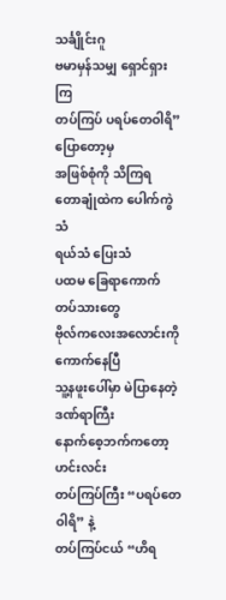သင်္ချိုင်းဂူ
ဗမာမှန်သမျှ ရှောင်ရှားကြ
တပ်ကြပ် ပရပ်တေဝါရိ” ပြောတော့မှ
အဖြစ်စုံကို သိကြရ
တောချုံထဲက ပေါက်ကွဲသံ
ရယ်သံ ပြေးသံ
ပထမ ခြေရာကောက်တပ်သားတွေ
ဗိုလ်ကလေးအလောင်းကို ကောက်နေပြီ
သူ့နဖူးပေါ်မှာ မဲပြာနေတဲ့ ဒဏ်ရာကြီး
နောက်စေ့ဘက်ကတော့ ဟင်းလင်း
တပ်ကြပ်ကြီး “ပရပ်တေဝါရိ” နဲ့
တပ်ကြပ်ငယ် “ဟိရ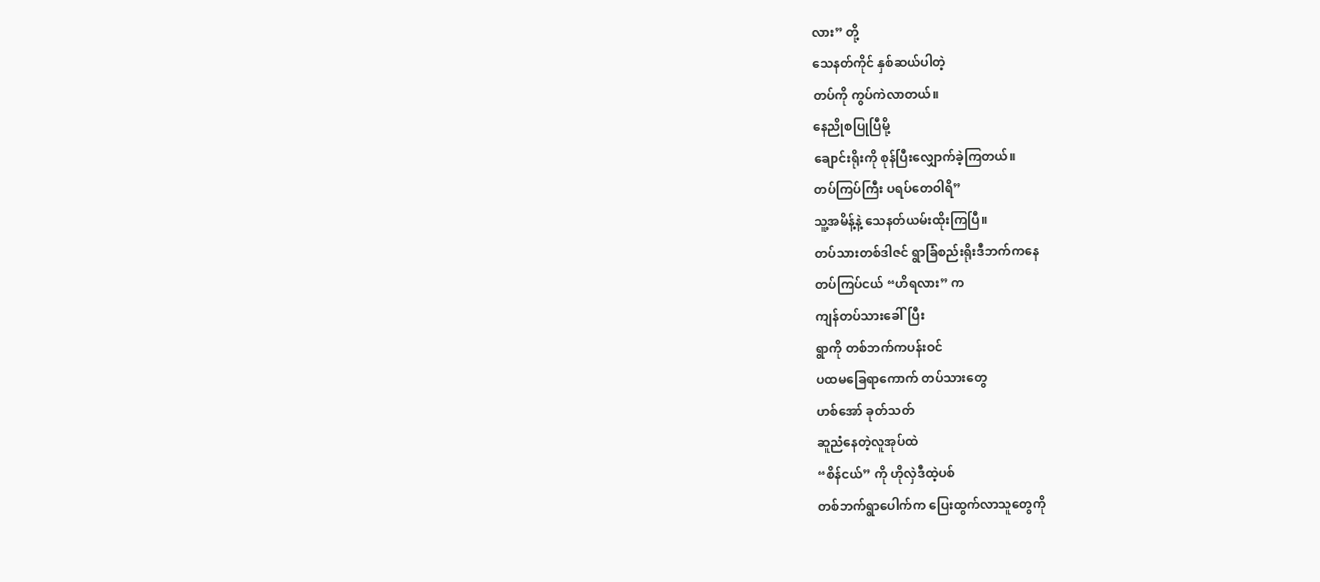လား” တို့
သေနတ်ကိုင် နှစ်ဆယ်ပါတဲ့
တပ်ကို ကွပ်ကဲလာတယ်။
နေညိုစပြုပြီမို့
ချောင်းရိုးကို စုန်ပြီးလျှောက်ခဲ့ကြတယ်။
တပ်ကြပ်ကြီး ပရပ်တေဝါရိ”
သူ့အမိန့်နဲ့ သေနတ်ယမ်းထိုးကြပြီ။
တပ်သားတစ်ဒါဇင် ရွာခြံစည်းရိုးဒီဘက်ကနေ
တပ်ကြပ်ငယ် “ဟိရလား” က
ကျန်တပ်သားခေါ်ပြီး
ရွာကို တစ်ဘက်ကပန်းဝင်
ပထမခြေရာကောက် တပ်သားတွေ
ဟစ်အော် ခုတ်သတ်
ဆူညံနေတဲ့လူအုပ်ထဲ
“စိန်ငယ်” ကို ဟိုလှဲဒီထဲ့ပစ်
တစ်ဘက်ရွာပေါက်က ပြေးထွက်လာသူတွေကို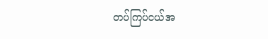တပ်ကြပ်ငယ်အ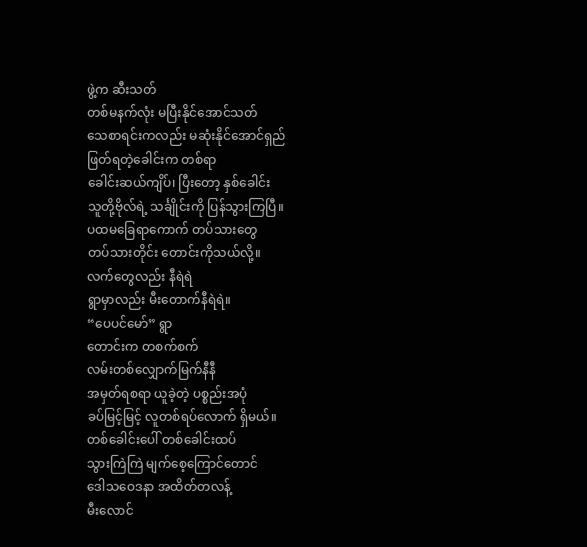ဖွဲ့က ဆီးသတ်
တစ်မနက်လုံး မပြီးနိုင်အောင်သတ်
သေစာရင်းကလည်း မဆုံးနိုင်အောင်ရှည်
ဖြတ်ရတဲ့ခေါင်းက တစ်ရာ
ခေါင်းဆယ်ကျိပ်၊ ပြီးတော့ နှစ်ခေါင်း
သူတို့ဗိုလ်ရဲ့ သင်္ချိုင်းကို ပြန်သွားကြပြီ။
ပထမခြေရာကောက် တပ်သားတွေ
တပ်သားတိုင်း တောင်းကိုသယ်လို့။
လက်တွေလည်း နီရဲရဲ
ရွာမှာလည်း မီးတောက်နီရဲရဲ။
“ပေပင်မော်” ရွာ
တောင်းက တစက်စက်
လမ်းတစ်လျှောက်မြက်နီနီ
အမှတ်ရစရာ ယူခဲ့တဲ့ ပစ္စည်းအပုံ
ခပ်မြင့်မြင့် လူတစ်ရပ်လောက် ရှိမယ်။
တစ်ခေါင်းပေါ် တစ်ခေါင်းထပ်
သွားကြဲကြဲ မျက်စေ့ကြောင်တောင်
ဒေါသဝေဒနာ အထိတ်တလန့်
မီးလောင်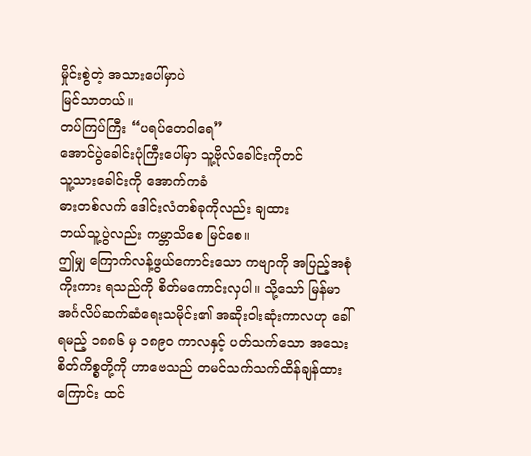မှိုင်းစွဲတဲ့ အသားပေါ်မှာပဲ
မြင်သာတယ်။
တပ်ကြပ်ကြီး “ပရပ်တေဝါရေ”
အောင်ပွဲခေါင်းပုံကြီးပေါ်မှာ သူ့ဗိုလ်ခေါင်းကိုတင်
သူ့သားခေါင်းကို အောက်ကခံ
ဓားတစ်လက် ဒေါင်းလံတစ်ခုကိုလည်း ချထား
ဘယ်သူ့ပွဲလည်း ကမ္ဘာသိစေ မြင်စေ။
ဤမျှ ကြောက်လန့်ဖွယ်ကောင်းသော ကဗျာကို အပြည့်အစုံကိုးကား ရသည်ကို စိတ်မကောင်းလှပါ။ သို့သော် မြန်မာအင်္ဂလိပ်ဆက်ဆံရေးသမိုင်း၏ အဆိုးဝါးဆုံးကာလဟု ခေါ်ရမည့် ၁၈၈၆ မှ ၁၈၉ဝ ကာလနှင့် ပတ်သက်သော အသေးစိတ်ကိစ္စတို့ကို ဟာဗေသည် တမင်သက်သက်ထိန်ချန်ထားကြောင်း ထင်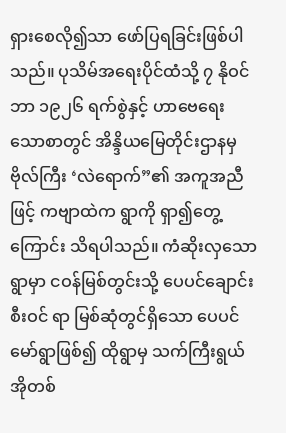ရှားစေလို၍သာ ဖော်ပြရခြင်းဖြစ်ပါသည်။ ပုသိမ်အရေးပိုင်ထံသို့ ၇ နိုဝင်ဘာ ၁၉၂၆ ရက်စွဲနှင့် ဟာဗေရေးသောစာတွင် အိန္ဒိယမြေတိုင်းဌာနမှ ဗိုလ်ကြီး ‘လဲရောက်”၏ အကူအညီဖြင့် ကဗျာထဲက ရွာကို ရှာ၍တွေ့ကြောင်း သိရပါသည်။ ကံဆိုးလှသောရွာမှာ ငဝန်မြစ်တွင်းသို့ ပေပင်ချောင်းစီးဝင် ရာ မြစ်ဆုံတွင်ရှိသော ပေပင်မော်ရွာဖြစ်၍ ထိုရွာမှ သက်ကြီးရွယ်အိုတစ်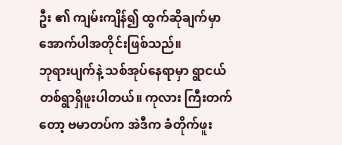ဦး ၏ ကျမ်းကျိန်၍ ထွက်ဆိုချက်မှာ အောက်ပါအတိုင်းဖြစ်သည်။
ဘုရားပျက်နဲ့ သစ်အုပ်နေရာမှာ ရွာငယ်တစ်ရွာရှိဖူးပါတယ်။ ကုလား ကြီးတက်တော့ ဗမာတပ်က အဲဒီက ခံတိုက်ဖူး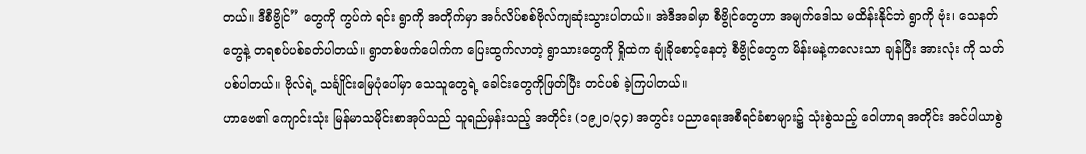တယ်။ ဒီစီဗွိုင်” တွေကို ကွပ်ကဲ ရင်း ရွာကို အတိုက်မှာ အင်္ဂလိပ်စစ်ဗိုလ်ကျဆုံးသွားပါတယ်။ အဲဒီအခါမှာ စီဗွိုင်တွေဟာ အမျက်ဒေါသ မထိန်းနိုင်ဘဲ ရွာကို ဗုံး၊ သေနတ်တွေနဲ့ တရစပ်ပစ်ခတ်ပါတယ်။ ရွာတစ်ဖက်ပေါက်က ပြေးထွက်လာတဲ့ ရွာသားတွေကို ရှိုထဲက ချုံခိုစောင့်နေတဲ့ စီဗွိုင်တွေက မိန်းမနဲ့ကလေးသာ ချန်ပြီး အားလုံး ကို သတ်ပစ်ပါတယ်။ ဗိုလ်ရဲ့ သင်္ချိုင်းမြေပုံပေါ်မှာ သေသူတွေရဲ့ ခေါင်းတွေကိုဖြတ်ပြီး တင်ပစ် ခဲ့ကြပါတယ်။
ဟာဗေ၏ ကျောင်းသုံး မြန်မာသမိုင်းစာအုပ်သည် သူရည်မှန်းသည့် အတိုင်း (၁၉၂၀/၃၄) အတွင်း ပညာရေးအစီရင်ခံစာများ၌ သုံးစွဲသည့် ဝေါဟာရ အတိုင်း အင်ပါယာစွဲ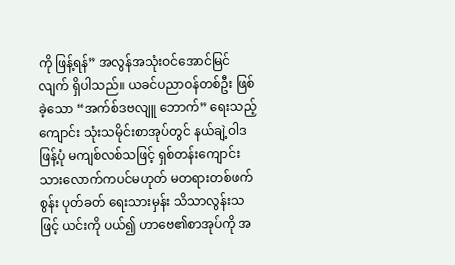ကို ဖြန့်ရန်” အလွန်အသုံးဝင်အောင်မြင်လျက် ရှိပါသည်။ ယခင်ပညာဝန်တစ်ဦး ဖြစ်ခဲ့သော “အက်စ်ဒဗလျူ ဘောက်” ရေးသည့် ကျောင်း သုံးသမိုင်းစာအုပ်တွင် နယ်ချဲ့ဝါဒဖြန့်ပုံ မကျစ်လစ်သဖြင့် ရှစ်တန်းကျောင်း သားလောက်ကပင်မဟုတ် မတရားတစ်ဖက်စွန်း ပုတ်ခတ် ရေးသားမှန်း သိသာလွန်းသဖြင့် ယင်းကို ပယ်၍ ဟာဗေ၏စာအုပ်ကို အ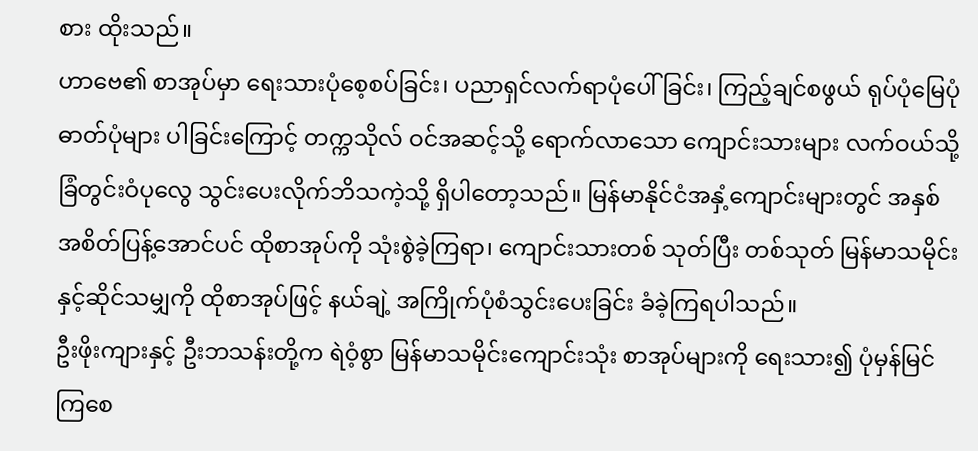စား ထိုးသည်။
ဟာဗေ၏ စာအုပ်မှာ ရေးသားပုံစေ့စပ်ခြင်း၊ ပညာရှင်လက်ရာပုံပေါ် ခြင်း၊ ကြည့်ချင်စဖွယ် ရုပ်ပုံမြေပုံဓာတ်ပုံများ ပါခြင်းကြောင့် တက္ကသိုလ် ဝင်အဆင့်သို့ ရောက်လာသော ကျောင်းသားများ လက်ဝယ်သို့ ခြံတွင်းဝံပုလွေ သွင်းပေးလိုက်ဘိသကဲ့သို့ ရှိပါတော့သည်။ မြန်မာနိုင်ငံအနှံ့ကျောင်းများတွင် အနှစ်အစိတ်ပြန့်အောင်ပင် ထိုစာအုပ်ကို သုံးစွဲခဲ့ကြရာ၊ ကျောင်းသားတစ် သုတ်ပြီး တစ်သုတ် မြန်မာသမိုင်းနှင့်ဆိုင်သမျှကို ထိုစာအုပ်ဖြင့် နယ်ချဲ့ အကြိုက်ပုံစံသွင်းပေးခြင်း ခံခဲ့ကြရပါသည်။
ဦးဖိုးကျားနှင့် ဦးဘသန်းတို့က ရဲဝံ့စွာ မြန်မာသမိုင်းကျောင်းသုံး စာအုပ်များကို ရေးသား၍ ပုံမှန်မြင်ကြစေ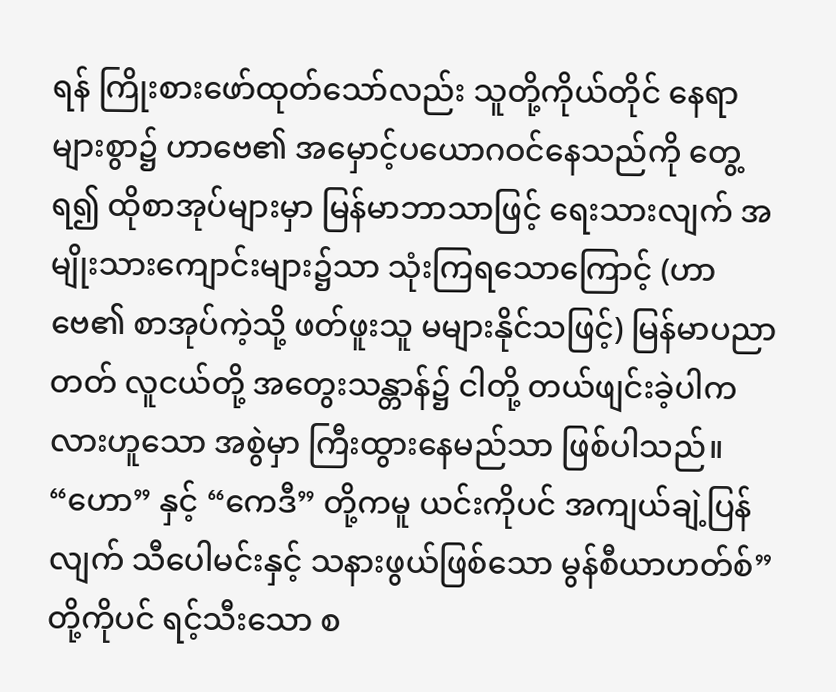ရန် ကြိုးစားဖော်ထုတ်သော်လည်း သူတို့ကိုယ်တိုင် နေရာများစွာ၌ ဟာဗေ၏ အမှောင့်ပယောဂဝင်နေသည်ကို တွေ့ရ၍ ထိုစာအုပ်များမှာ မြန်မာဘာသာဖြင့် ရေးသားလျက် အမျိုးသားကျောင်းများ၌သာ သုံးကြရသောကြောင့် (ဟာဗေ၏ စာအုပ်ကဲ့သို့ ဖတ်ဖူးသူ မများနိုင်သဖြင့်) မြန်မာပညာတတ် လူငယ်တို့ အတွေးသန္တာန်၌ ငါတို့ တယ်ဖျင်းခဲ့ပါကလားဟူသော အစွဲမှာ ကြီးထွားနေမည်သာ ဖြစ်ပါသည်။ “ဟော” နှင့် “ကေဒီ” တို့ကမူ ယင်းကိုပင် အကျယ်ချဲ့ပြန်လျက် သီပေါမင်းနှင့် သနားဖွယ်ဖြစ်သော မွန်စီယာဟတ်စ်”တို့ကိုပင် ရင့်သီးသော စ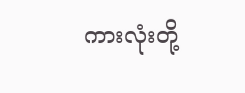ကားလုံးတို့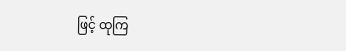ဖြင့် ထုကြ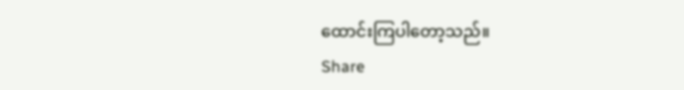ထောင်းကြပါတော့သည်။
Share